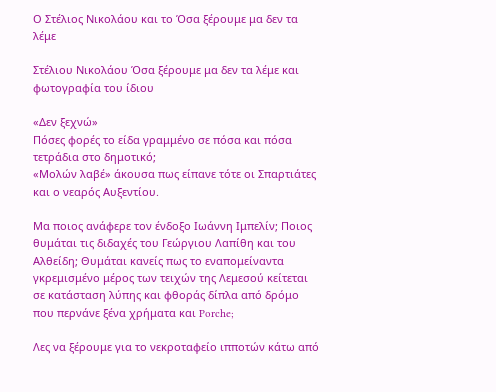Ο Στέλιος Νικολάου και το Όσα ξέρουμε μα δεν τα λέμε

Στέλιου Νικολάου Όσα ξέρουμε μα δεν τα λέμε και φωτογραφία του ίδιου

«Δεν ξεχνώ»
Πόσες φορές το είδα γραμμένο σε πόσα και πόσα τετράδια στο δημοτικό;
«Μολών λαβέ» άκουσα πως είπανε τότε οι Σπαρτιάτες και ο νεαρός Αυξεντίου.

Μα ποιος ανάφερε τον ένδοξο Ιωάννη Ιμπελίν; Ποιος θυμάται τις διδαχές του Γεώργιου Λαπίθη και του Αλθείδη; Θυμάται κανείς πως το εναπομείναντα γκρεμισμένο μέρος των τειχών της Λεμεσού κείτεται σε κατάσταση λύπης και φθοράς δίπλα από δρόμο που περνάνε ξένα χρήματα και Porche;

Λες να ξέρουμε για το νεκροταφείο ιπποτών κάτω από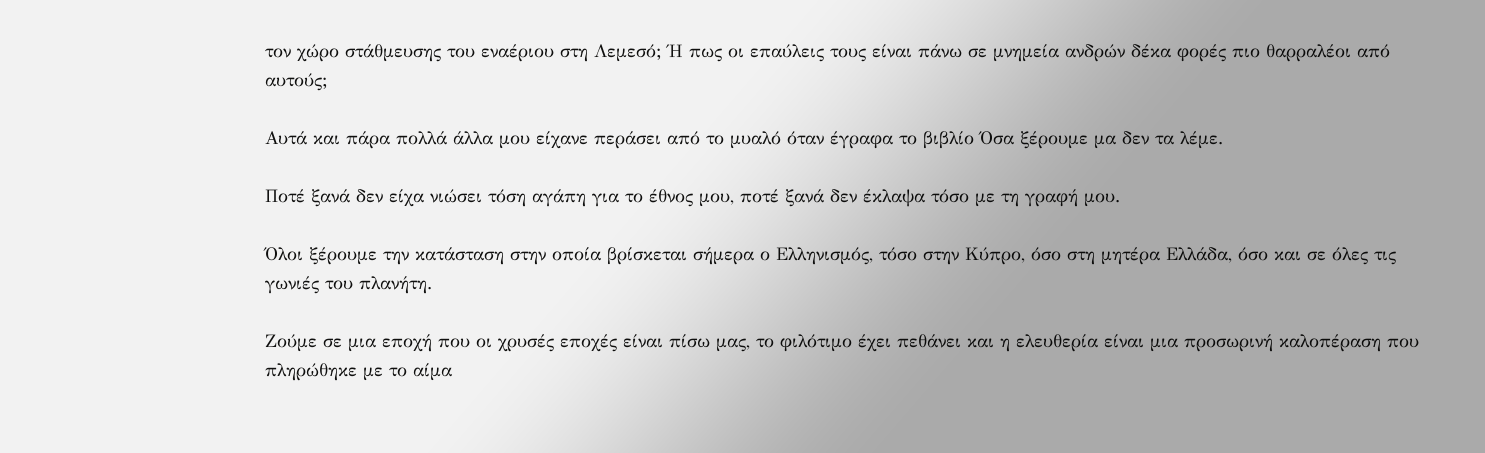τον χώρο στάθμευσης του εναέριου στη Λεμεσό; Ή πως οι επαύλεις τους είναι πάνω σε μνημεία ανδρών δέκα φορές πιο θαρραλέοι από αυτούς;

Αυτά και πάρα πολλά άλλα μου είχανε περάσει από το μυαλό όταν έγραφα το βιβλίο Όσα ξέρουμε μα δεν τα λέμε.

Ποτέ ξανά δεν είχα νιώσει τόση αγάπη για το έθνος μου, ποτέ ξανά δεν έκλαψα τόσο με τη γραφή μου.

Όλοι ξέρουμε την κατάσταση στην οποία βρίσκεται σήμερα ο Ελληνισμός, τόσο στην Κύπρο, όσο στη μητέρα Ελλάδα, όσο και σε όλες τις γωνιές του πλανήτη.

Ζούμε σε μια εποχή που οι χρυσές εποχές είναι πίσω μας, το φιλότιμο έχει πεθάνει και η ελευθερία είναι μια προσωρινή καλοπέραση που πληρώθηκε με το αίμα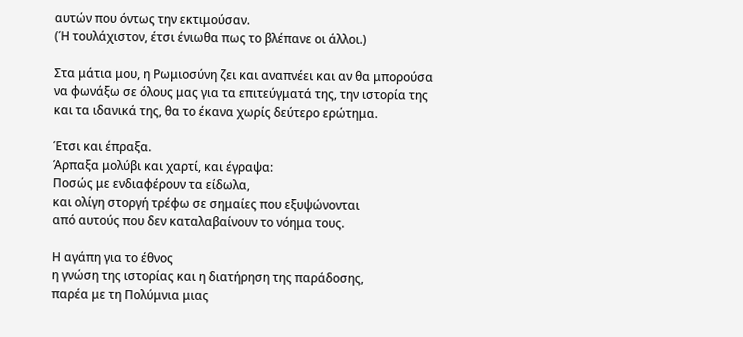αυτών που όντως την εκτιμούσαν.
(Ή τουλάχιστον, έτσι ένιωθα πως το βλέπανε οι άλλοι.)

Στα μάτια μου, η Ρωμιοσύνη ζει και αναπνέει και αν θα μπορούσα να φωνάξω σε όλους μας για τα επιτεύγματά της, την ιστορία της και τα ιδανικά της, θα το έκανα χωρίς δεύτερο ερώτημα.

Έτσι και έπραξα.
Άρπαξα μολύβι και χαρτί, και έγραψα:
Ποσώς με ενδιαφέρουν τα είδωλα,
και ολίγη στοργή τρέφω σε σημαίες που εξυψώνονται
από αυτούς που δεν καταλαβαίνουν το νόημα τους.

Η αγάπη για το έθνος
η γνώση της ιστορίας και η διατήρηση της παράδοσης,
παρέα με τη Πολύμνια μιας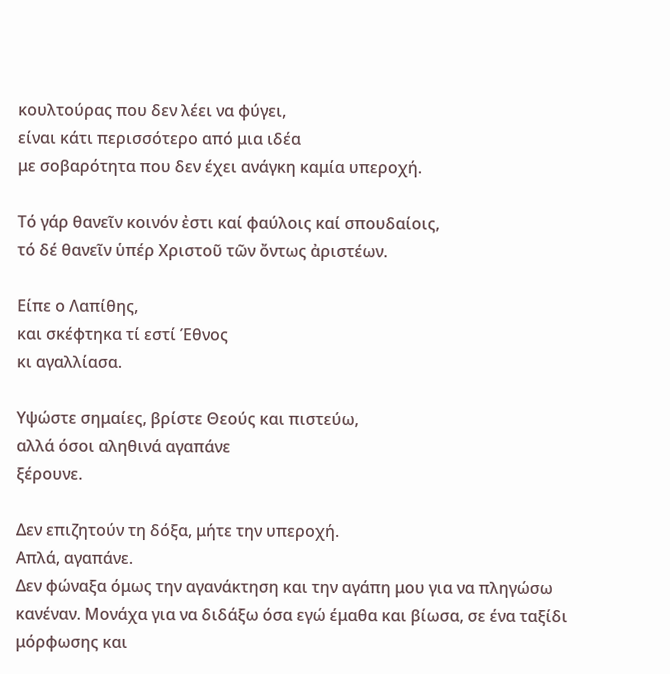κουλτούρας που δεν λέει να φύγει,
είναι κάτι περισσότερο από μια ιδέα
με σοβαρότητα που δεν έχει ανάγκη καμία υπεροχή.

Τό γάρ θανεῖν κοινόν ἐστι καί φαύλοις καί σπουδαίοις,
τό δέ θανεῖν ὑπέρ Χριστοῦ τῶν ὄντως ἀριστέων.

Είπε ο Λαπίθης,
και σκέφτηκα τί εστί Έθνος
κι αγαλλίασα.

Υψώστε σημαίες, βρίστε Θεούς και πιστεύω,
αλλά όσοι αληθινά αγαπάνε
ξέρουνε.

Δεν επιζητούν τη δόξα, μήτε την υπεροχή.
Απλά, αγαπάνε.
Δεν φώναξα όμως την αγανάκτηση και την αγάπη μου για να πληγώσω κανέναν. Μονάχα για να διδάξω όσα εγώ έμαθα και βίωσα, σε ένα ταξίδι μόρφωσης και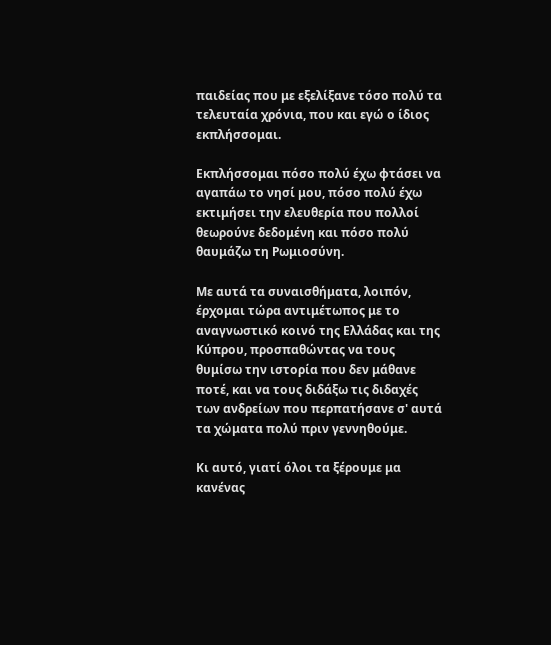παιδείας που με εξελίξανε τόσο πολύ τα τελευταία χρόνια, που και εγώ ο ίδιος εκπλήσσομαι.

Εκπλήσσομαι πόσο πολύ έχω φτάσει να αγαπάω το νησί μου, πόσο πολύ έχω εκτιμήσει την ελευθερία που πολλοί θεωρούνε δεδομένη και πόσο πολύ θαυμάζω τη Ρωμιοσύνη.

Με αυτά τα συναισθήματα, λοιπόν, έρχομαι τώρα αντιμέτωπος με το αναγνωστικό κοινό της Ελλάδας και της Κύπρου, προσπαθώντας να τους θυμίσω την ιστορία που δεν μάθανε ποτέ, και να τους διδάξω τις διδαχές των ανδρείων που περπατήσανε σ' αυτά τα χώματα πολύ πριν γεννηθούμε.

Κι αυτό, γιατί όλοι τα ξέρουμε μα κανένας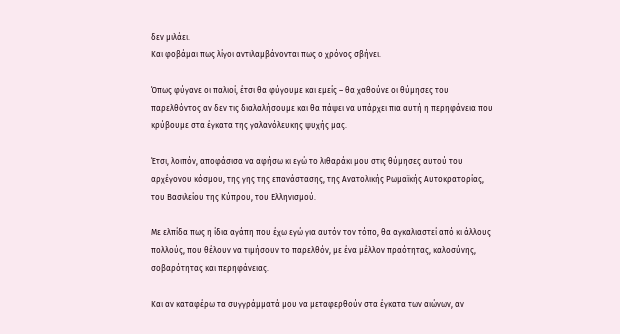δεν μιλάει.
Και φοβάμαι πως λίγοι αντιλαμβάνονται πως ο χρόνος σβήνει.

Όπως φύγανε οι παλιοί, έτσι θα φύγουμε και εμείς – θα χαθούνε οι θύμησες του παρελθόντος αν δεν τις διαλαλήσουμε και θα πάψει να υπάρχει πια αυτή η περηφάνεια που κρύβουμε στα έγκατα της γαλανόλευκης ψυχής μας.

Έτσι, λοιπόν, αποφάσισα να αφήσω κι εγώ το λιθαράκι μου στις θύμησες αυτού του αρχέγονου κόσμου, της γης της επανάστασης, της Ανατολικής Ρωμαϊκής Αυτοκρατορίας, του Βασιλείου της Κύπρου, του Ελληνισμού.

Με ελπίδα πως η ίδια αγάπη που έχω εγώ για αυτόν τον τόπο, θα αγκαλιαστεί από κι άλλους πολλούς, που θέλουν να τιμήσουν το παρελθόν, με ένα μέλλον πραότητας, καλοσύνης, σοβαρότητας και περηφάνειας.

Και αν καταφέρω τα συγγράμματά μου να μεταφερθούν στα έγκατα των αιώνων, αν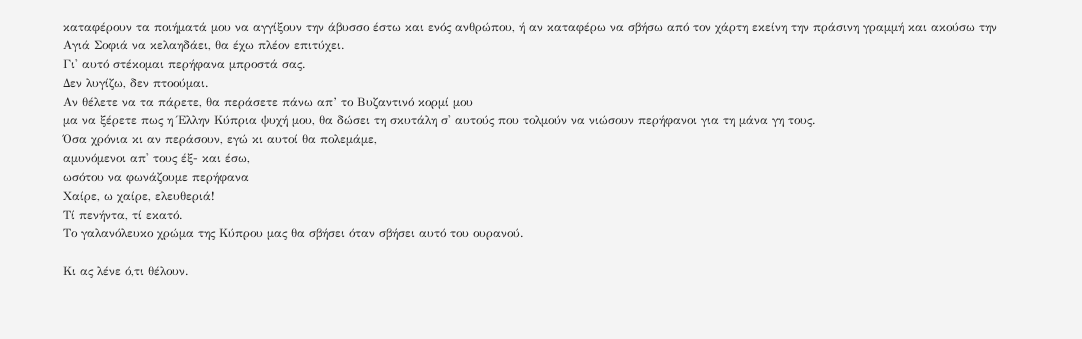καταφέρουν τα ποιήματά μου να αγγίξουν την άβυσσο έστω και ενός ανθρώπου, ή αν καταφέρω να σβήσω από τον χάρτη εκείνη την πράσινη γραμμή και ακούσω την Αγιά Σοφιά να κελαηδάει, θα έχω πλέον επιτύχει.
Γι' αυτό στέκομαι περήφανα μπροστά σας.
Δεν λυγίζω, δεν πτοούμαι.
Αν θέλετε να τα πάρετε, θα περάσετε πάνω απ’ το Βυζαντινό κορμί μου
μα να ξέρετε πως η Έλλην Κύπρια ψυχή μου, θα δώσει τη σκυτάλη σ' αυτούς που τολμούν να νιώσουν περήφανοι για τη μάνα γη τους.
Όσα χρόνια κι αν περάσουν, εγώ κι αυτοί θα πολεμάμε,
αμυνόμενοι απ' τους έξ- και έσω,
ωσότου να φωνάζουμε περήφανα
Χαίρε, ω χαίρε, ελευθεριά!
Τί πενήντα, τί εκατό.
Το γαλανόλευκο χρώμα της Κύπρου μας θα σβήσει όταν σβήσει αυτό του ουρανού.

Κι ας λένε ό,τι θέλουν.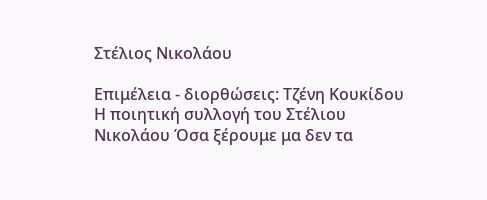Στέλιος Νικολάου

Επιμέλεια - διορθώσεις: Τζένη Κουκίδου
Η ποιητική συλλογή του Στέλιου Νικολάου Όσα ξέρουμε μα δεν τα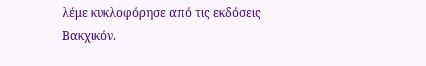λέμε κυκλοφόρησε από τις εκδόσεις Βακχικόν.